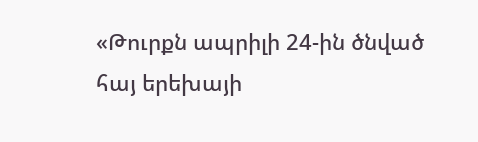«Թուրքն ապրիլի 24-ին ծնված հայ երեխայի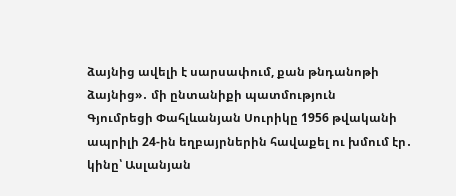ձայնից ավելի է սարսափում, քան թնդանոթի ձայնից»․ մի ընտանիքի պատմություն
Գյումրեցի Փահլևանյան Սուրիկը 1956 թվականի ապրիլի 24-ին եղբայրներին հավաքել ու խմում էր․ կինը՝ Ասլանյան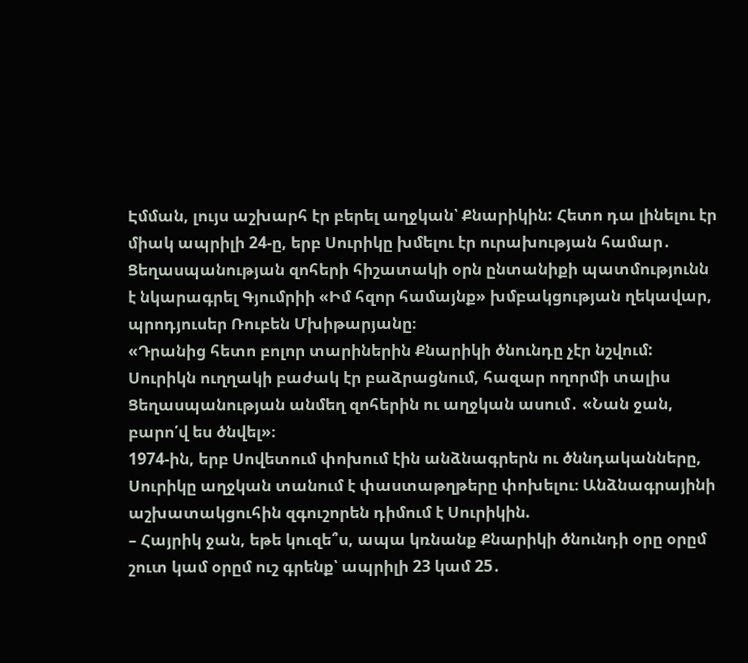Էմման, լույս աշխարհ էր բերել աղջկան՝ Քնարիկին: Հետո դա լինելու էր միակ ապրիլի 24-ը, երբ Սուրիկը խմելու էր ուրախության համար․ Ցեղասպանության զոհերի հիշատակի օրն ընտանիքի պատմությունն է նկարագրել Գյումրիի «Իմ հզոր համայնք» խմբակցության ղեկավար, պրոդյուսեր Ռուբեն Մխիթարյանը։
«Դրանից հետո բոլոր տարիներին Քնարիկի ծնունդը չէր նշվում: Սուրիկն ուղղակի բաժակ էր բաձրացնում, հազար ողորմի տալիս Ցեղասպանության անմեղ զոհերին ու աղջկան ասում․ «Նան ջան, բարո՛վ ես ծնվել»։
1974-ին, երբ Սովետում փոխում էին անձնագրերն ու ծննդականները, Սուրիկը աղջկան տանում է փաստաթղթերը փոխելու։ Անձնագրայինի աշխատակցուհին զգուշորեն դիմում է Սուրիկին.
– Հայրիկ ջան, եթե կուզե՞ս, ապա կռնանք Քնարիկի ծնունդի օրը օրըմ շուտ կամ օրըմ ուշ գրենք՝ ապրիլի 23 կամ 25․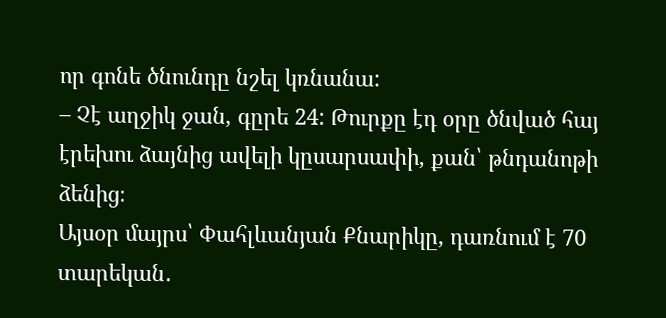որ գոնե ծնունդը նշել կռնանա:
– Չէ աղջիկ ջան, գըրե 24: Թուրքը էդ օրը ծնված հայ էրեխու ձայնից ավելի կըսարսափի, քան՝ թնդանոթի ձենից։
Այսօր մայրս՝ Փահլևանյան Քնարիկը, դառնում է 70 տարեկան․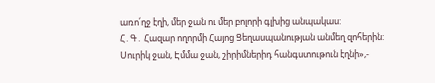առո՛ղջ էղի, մեր ջան ու մեր բոլորի գլխից անպակաս:
Հ․Գ․ Հազար ողորմի Հայոց Ցեղասպանության անմեղ զոհերին: Սուրիկ ջան, Էմմա ջան, շիրիմներիդ հանգստութուն էղնի»,-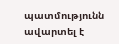պատմությունն ավարտել է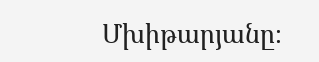Մխիթարյանը։